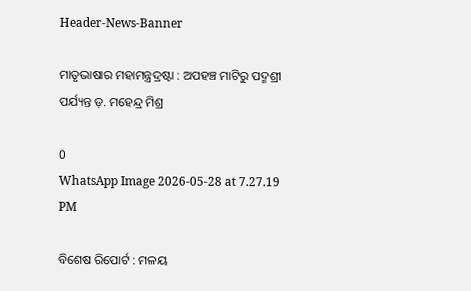Header-News-Banner

ମାତୃଭାଷାର ମହାମନ୍ତ୍ରଦ୍ରଷ୍ଟା : ଅପହଞ୍ଚ ମାଟିରୁ ପଦ୍ମଶ୍ରୀ ପର୍ଯ୍ୟନ୍ତ ଡ଼. ମହେନ୍ଦ୍ର ମିଶ୍ର

0
WhatsApp Image 2026-05-28 at 7.27.19 PM

ବିଶେଷ ରିପୋର୍ଟ : ମଳୟ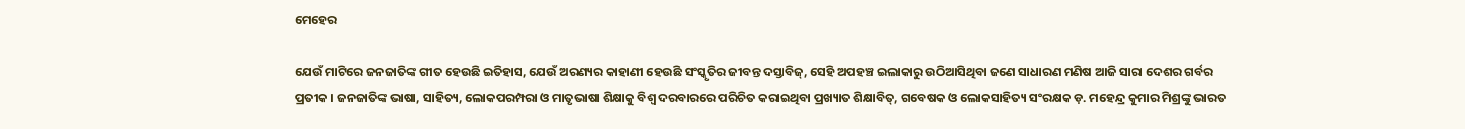ମେହେର

ଯେଉଁ ମାଟିରେ ଜନଜାତିଙ୍କ ଗୀତ ହେଉଛି ଇତିହାସ, ଯେଉଁ ଅରଣ୍ୟର କାହାଣୀ ହେଉଛି ସଂସ୍କୃତିର ଜୀବନ୍ତ ଦସ୍ତାବିଜ୍‌, ସେହି ଅପହଞ୍ଚ ଇଲାକାରୁ ଉଠିଆସିଥିବା ଜଣେ ସାଧାରଣ ମଣିଷ ଆଜି ସାରା ଦେଶର ଗର୍ବର ପ୍ରତୀକ । ଜନଜାତିଙ୍କ ଭାଷା, ସାହିତ୍ୟ, ଲୋକପରମ୍ପରା ଓ ମାତୃଭାଷା ଶିକ୍ଷାକୁ ବିଶ୍ୱ ଦରବାରରେ ପରିଚିତ କରାଇଥିବା ପ୍ରଖ୍ୟାତ ଶିକ୍ଷାବିତ୍‌, ଗବେଷକ ଓ ଲୋକସାହିତ୍ୟ ସଂରକ୍ଷକ ଡ଼. ମହେନ୍ଦ୍ର କୁମାର ମିଶ୍ରଙ୍କୁ ଭାରତ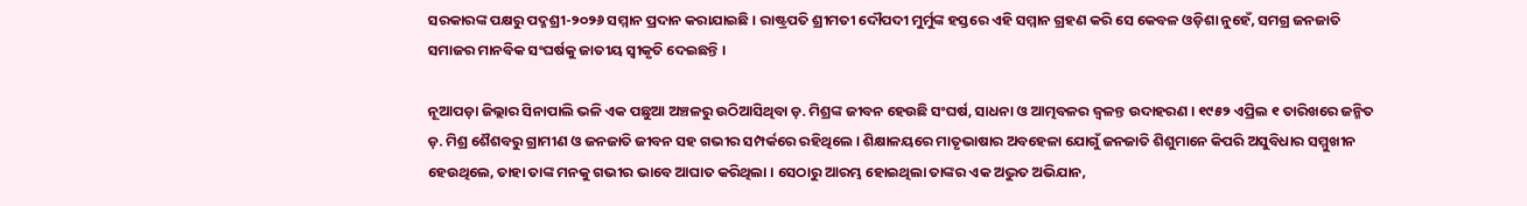ସରକାରଙ୍କ ପକ୍ଷରୁ ପଦ୍ମଶ୍ରୀ-୨୦୨୬ ସମ୍ମାନ ପ୍ରଦାନ କରାଯାଇଛି । ରାଷ୍ଟ୍ରପତି ଶ୍ରୀମତୀ ଦୌପଦୀ ମୁର୍ମୁଙ୍କ ହସ୍ତରେ ଏହି ସମ୍ମାନ ଗ୍ରହଣ କରି ସେ କେବଳ ଓଡ଼ିଶା ନୁହେଁ, ସମଗ୍ର ଜନଜାତି ସମାଜର ମାନବିକ ସଂଘର୍ଷକୁ ଜାତୀୟ ସ୍ୱୀକୃତି ଦେଇଛନ୍ତି ।

ନୂଆପଡ଼ା ଜିଲ୍ଲାର ସିନାପାଲି ଭଳି ଏକ ପଛୁଆ ଅଞ୍ଚଳରୁ ଉଠିଆସିଥିବା ଡ଼. ମିଶ୍ରଙ୍କ ଜୀବନ ହେଉଛି ସଂଘର୍ଷ, ସାଧନା ଓ ଆତ୍ମବଳର ଜ୍ୱଳନ୍ତ ଉଦାହରଣ । ୧୯୫୨ ଏପ୍ରିଲ ୧ ତାରିଖରେ ଜନ୍ମିତ ଡ଼. ମିଶ୍ର ଶୈଶବରୁ ଗ୍ରାମୀଣ ଓ ଜନଜାତି ଜୀବନ ସହ ଗଭୀର ସମ୍ପର୍କରେ ରହିଥିଲେ । ଶିକ୍ଷାଳୟରେ ମାତୃଭାଷାର ଅବହେଳା ଯୋଗୁଁ ଜନଜାତି ଶିଶୁମାନେ କିପରି ଅସୁବିଧାର ସମ୍ମୁଖୀନ ହେଉଥିଲେ, ତାହା ତାଙ୍କ ମନକୁ ଗଭୀର ଭାବେ ଆଘାତ କରିଥିଲା । ସେଠାରୁ ଆରମ୍ଭ ହୋଇଥିଲା ତାଙ୍କର ଏକ ଅଦ୍ଭୁତ ଅଭିଯାନ,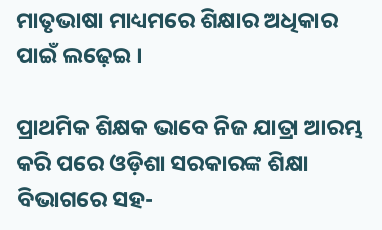ମାତୃଭାଷା ମାଧ୍ୟମରେ ଶିକ୍ଷାର ଅଧିକାର ପାଇଁ ଲଢ଼େଇ ।

ପ୍ରାଥମିକ ଶିକ୍ଷକ ଭାବେ ନିଜ ଯାତ୍ରା ଆରମ୍ଭ କରି ପରେ ଓଡ଼ିଶା ସରକାରଙ୍କ ଶିକ୍ଷା ବିଭାଗରେ ସହ-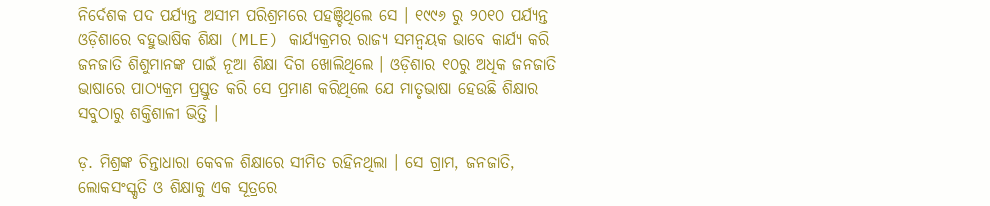ନିର୍ଦେଶକ ପଦ ପର୍ଯ୍ୟନ୍ତ ଅସୀମ ପରିଶ୍ରମରେ ପହଞ୍ଚିଥିଲେ ସେ । ୧୯୯୬ ରୁ ୨୦୧୦ ପର୍ଯ୍ୟନ୍ତ ଓଡ଼ିଶାରେ ବହୁଭାଷିକ ଶିକ୍ଷା (MLE) କାର୍ଯ୍ୟକ୍ରମର ରାଜ୍ୟ ସମନ୍ୱୟକ ଭାବେ କାର୍ଯ୍ୟ କରି ଜନଜାତି ଶିଶୁମାନଙ୍କ ପାଇଁ ନୂଆ ଶିକ୍ଷା ଦିଗ ଖୋଲିଥିଲେ । ଓଡ଼ିଶାର ୧୦ରୁ ଅଧିକ ଜନଜାତି ଭାଷାରେ ପାଠ୍ୟକ୍ରମ ପ୍ରସ୍ତୁତ କରି ସେ ପ୍ରମାଣ କରିଥିଲେ ଯେ ମାତୃଭାଷା ହେଉଛି ଶିକ୍ଷାର ସବୁଠାରୁ ଶକ୍ତିଶାଳୀ ଭିତ୍ତି ।

ଡ଼. ମିଶ୍ରଙ୍କ ଚିନ୍ତାଧାରା କେବଳ ଶିକ୍ଷାରେ ସୀମିତ ରହିନଥିଲା । ସେ ଗ୍ରାମ, ଜନଜାତି, ଲୋକସଂସ୍କୃତି ଓ ଶିକ୍ଷାକୁ ଏକ ସୂତ୍ରରେ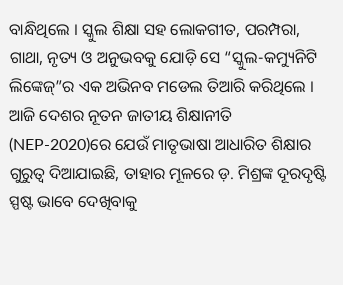ବାନ୍ଧିଥିଲେ । ସ୍କୁଲ ଶିକ୍ଷା ସହ ଲୋକଗୀତ, ପରମ୍ପରା, ଗାଥା, ନୃତ୍ୟ ଓ ଅନୁଭବକୁ ଯୋଡ଼ି ସେ “ସ୍କୁଲ-କମ୍ୟୁନିଟି ଲିଙ୍କେଜ୍”ର ଏକ ଅଭିନବ ମଡେଲ ତିଆରି କରିଥିଲେ । ଆଜି ଦେଶର ନୂତନ ଜାତୀୟ ଶିକ୍ଷାନୀତି (NEP-2020)ରେ ଯେଉଁ ମାତୃଭାଷା ଆଧାରିତ ଶିକ୍ଷାର ଗୁରୁତ୍ୱ ଦିଆଯାଇଛି, ତାହାର ମୂଳରେ ଡ଼. ମିଶ୍ରଙ୍କ ଦୂରଦୃଷ୍ଟି ସ୍ପଷ୍ଟ ଭାବେ ଦେଖିବାକୁ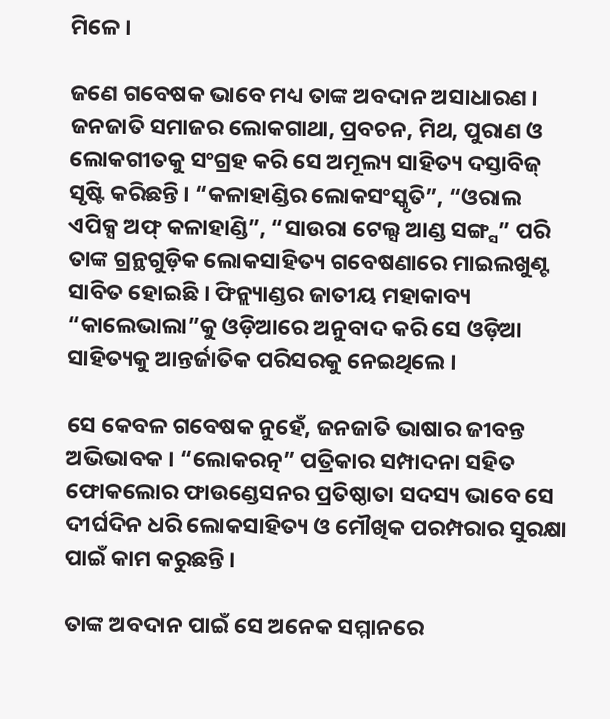ମିଳେ ।

ଜଣେ ଗବେଷକ ଭାବେ ମଧ୍ୟ ତାଙ୍କ ଅବଦାନ ଅସାଧାରଣ । ଜନଜାତି ସମାଜର ଲୋକଗାଥା, ପ୍ରବଚନ, ମିଥ, ପୁରାଣ ଓ ଲୋକଗୀତକୁ ସଂଗ୍ରହ କରି ସେ ଅମୂଲ୍ୟ ସାହିତ୍ୟ ଦସ୍ତାବିଜ୍‌ ସୃଷ୍ଟି କରିଛନ୍ତି । “କଳାହାଣ୍ଡିର ଲୋକସଂସ୍କୃତି”, “ଓରାଲ ଏପିକ୍ସ ଅଫ୍ କଳାହାଣ୍ଡି”, “ସାଉରା ଟେଲ୍ସ ଆଣ୍ଡ ସଙ୍ଗ୍ସ” ପରି ତାଙ୍କ ଗ୍ରନ୍ଥଗୁଡ଼ିକ ଲୋକସାହିତ୍ୟ ଗବେଷଣାରେ ମାଇଲଖୁଣ୍ଟ ସାବିତ ହୋଇଛି । ଫିନ୍ଲ୍ୟାଣ୍ଡର ଜାତୀୟ ମହାକାବ୍ୟ “କାଲେଭାଲା”କୁ ଓଡ଼ିଆରେ ଅନୁବାଦ କରି ସେ ଓଡ଼ିଆ ସାହିତ୍ୟକୁ ଆନ୍ତର୍ଜାତିକ ପରିସରକୁ ନେଇଥିଲେ ।

ସେ କେବଳ ଗବେଷକ ନୁହେଁ, ଜନଜାତି ଭାଷାର ଜୀବନ୍ତ ଅଭିଭାବକ । “ଲୋକରତ୍ନ” ପତ୍ରିକାର ସମ୍ପାଦନା ସହିତ ଫୋକଲୋର ଫାଉଣ୍ଡେସନର ପ୍ରତିଷ୍ଠାତା ସଦସ୍ୟ ଭାବେ ସେ ଦୀର୍ଘଦିନ ଧରି ଲୋକସାହିତ୍ୟ ଓ ମୌଖିକ ପରମ୍ପରାର ସୁରକ୍ଷା ପାଇଁ କାମ କରୁଛନ୍ତି ।

ତାଙ୍କ ଅବଦାନ ପାଇଁ ସେ ଅନେକ ସମ୍ମାନରେ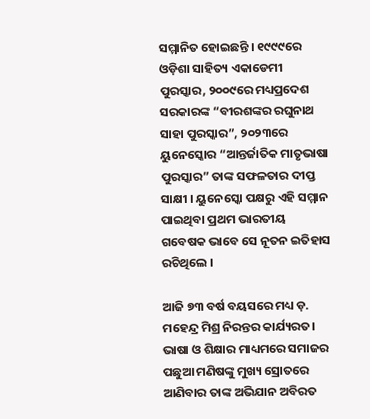ସମ୍ମାନିତ ହୋଇଛନ୍ତି । ୧୯୯୯ରେ ଓଡ଼ିଶା ସାହିତ୍ୟ ଏକାଡେମୀ ପୁରସ୍କାର, ୨୦୦୯ରେ ମଧ୍ୟପ୍ରଦେଶ ସରକାରଙ୍କ “ବୀରଶଙ୍କର ରଘୁନାଥ ସାହା ପୁରସ୍କାର”, ୨୦୨୩ରେ ୟୁନେସ୍କୋର “ଆନ୍ତର୍ଜାତିକ ମାତୃଭାଷା ପୁରସ୍କାର” ତାଙ୍କ ସଫଳତାର ଦୀପ୍ତ ସାକ୍ଷୀ । ୟୁନେସ୍କୋ ପକ୍ଷରୁ ଏହି ସମ୍ମାନ ପାଇଥିବା ପ୍ରଥମ ଭାରତୀୟ ଗବେଷକ ଭାବେ ସେ ନୂତନ ଇତିହାସ ରଚିଥିଲେ ।

ଆଜି ୭୩ ବର୍ଷ ବୟସରେ ମଧ୍ୟ ଡ଼. ମହେନ୍ଦ୍ର ମିଶ୍ର ନିରନ୍ତର କାର୍ଯ୍ୟରତ। ଭାଷା ଓ ଶିକ୍ଷାର ମାଧ୍ୟମରେ ସମାଜର ପଛୁଆ ମଣିଷଙ୍କୁ ମୁଖ୍ୟ ସ୍ରୋତରେ ଆଣିବାର ତାଙ୍କ ଅଭିଯାନ ଅବିରତ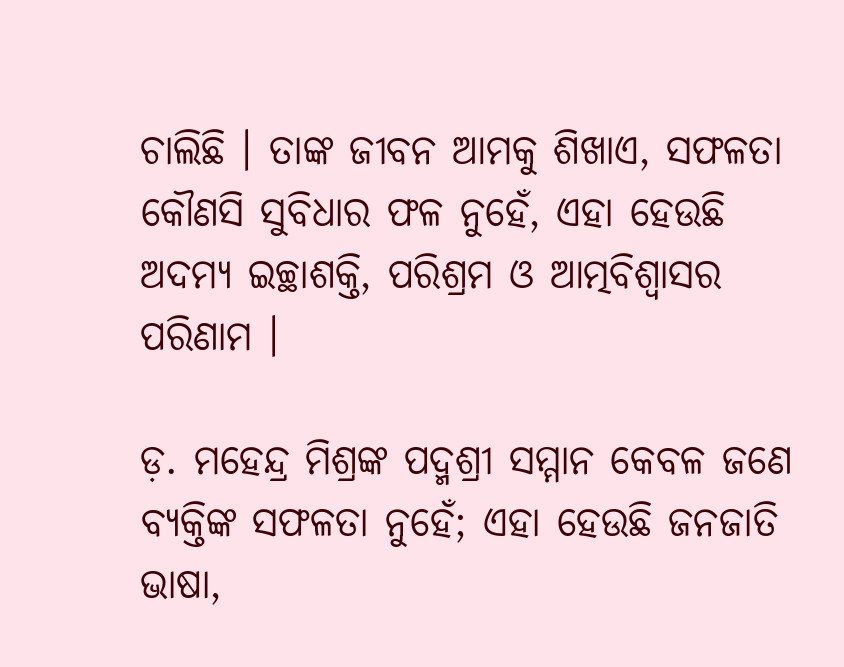ଚାଲିଛି । ତାଙ୍କ ଜୀବନ ଆମକୁ ଶିଖାଏ, ସଫଳତା କୌଣସି ସୁବିଧାର ଫଳ ନୁହେଁ, ଏହା ହେଉଛି ଅଦମ୍ୟ ଇଚ୍ଛାଶକ୍ତି, ପରିଶ୍ରମ ଓ ଆତ୍ମବିଶ୍ୱାସର ପରିଣାମ ।

ଡ଼. ମହେନ୍ଦ୍ର ମିଶ୍ରଙ୍କ ପଦ୍ମଶ୍ରୀ ସମ୍ମାନ କେବଳ ଜଣେ ବ୍ୟକ୍ତିଙ୍କ ସଫଳତା ନୁହେଁ; ଏହା ହେଉଛି ଜନଜାତି ଭାଷା,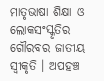ମାତୃଭାଷା ଶିକ୍ଷା ଓ ଲୋକସଂସ୍କୃତିର ଗୌରବର ଜାତୀୟ ସ୍ୱୀକୃତି । ଅପହଞ୍ଚ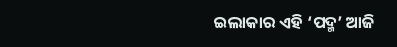ଇଲାକାର ଏହି ‘ପଦ୍ମ’ ଆଜି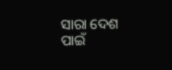ସାରା ଦେଶ ପାଇଁ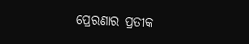ପ୍ରେରଣାର ପ୍ରତୀକ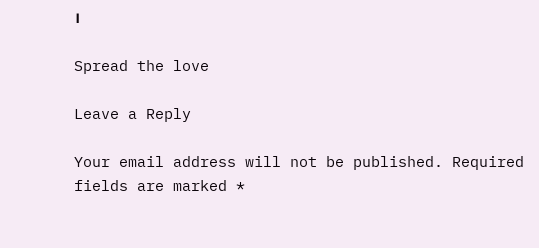।

Spread the love

Leave a Reply

Your email address will not be published. Required fields are marked *